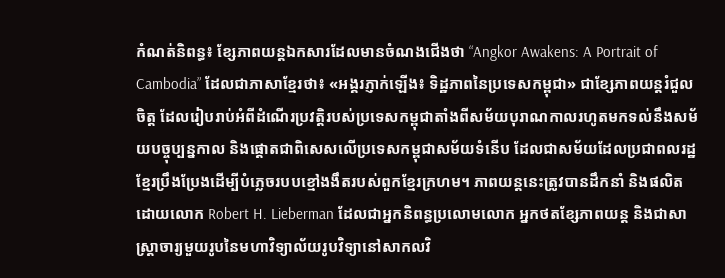កំណត់និពន្ធ៖ ខ្សែភាពយន្តឯកសារដែលមានចំណងជើងថា “Angkor Awakens: A Portrait of Cambodia” ដែលជាភាសាខ្មែរថា៖ «អង្គរភ្ញាក់ឡើង៖ ទិដ្ឋភាពនៃប្រទេសកម្ពុជា» ជាខ្សែភាពយន្តរំជួលចិត្ត ដែលរៀបរាប់អំពីដំណើរប្រវត្តិរបស់ប្រទេសកម្ពុជាតាំងពីសម័យបុរាណកាលរហូតមកទល់នឹងសម័យបច្ចុប្បន្នកាល និងផ្ដោតជាពិសេសលើប្រទេសកម្ពុជាសម័យទំនើប ដែលជាសម័យដែលប្រជាពលរដ្ឋខ្មែរប្រឹងប្រែងដើម្បីបំភ្លេចរបបខ្មៅងងឹតរបស់ពួកខ្មែរក្រហម។ ភាពយន្តនេះត្រូវបានដឹកនាំ និងផលិតដោយលោក Robert H. Lieberman ដែលជាអ្នកនិពន្ធប្រលោមលោក អ្នកថតខ្សែភាពយន្ត និងជាសាស្ត្រាចារ្យមួយរូបនៃមហាវិទ្យាល័យរូបវិទ្យានៅសាកលវិ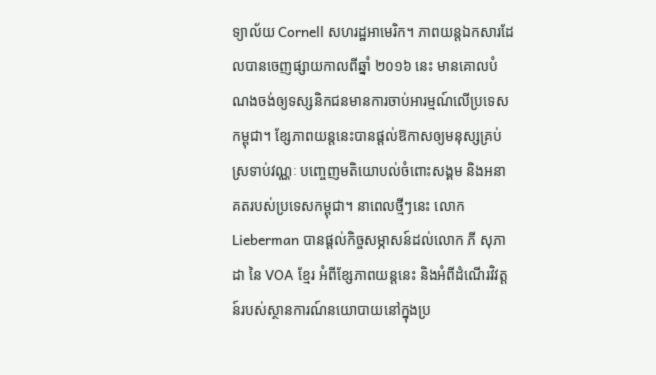ទ្យាល័យ Cornell សហរដ្ឋអាមេរិក។ ភាពយន្តឯកសារដែលបានចេញផ្សាយកាលពីឆ្នាំ ២០១៦ នេះ មានគោលបំណងចង់ឲ្យទស្សនិកជនមានការចាប់អារម្មណ៍លើប្រទេសកម្ពុជា។ ខ្សែភាពយន្តនេះបានផ្ដល់ឱកាសឲ្យមនុស្សគ្រប់ស្រទាប់វណ្ណៈ បញ្ចេញមតិយោបល់ចំពោះសង្គម និងអនាគតរបស់ប្រទេសកម្ពុជា។ នាពេលថ្មីៗនេះ លោក Lieberman បានផ្ដល់កិច្ចសម្ភាសន៍ដល់លោក ភី សុភាដា នៃ VOA ខ្មែរ អំពីខ្សែភាពយន្តនេះ និងអំពីដំណើរវិវត្តន៍របស់ស្ថានការណ៍នយោបាយនៅក្នុងប្រ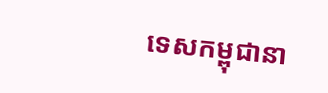ទេសកម្ពុជានា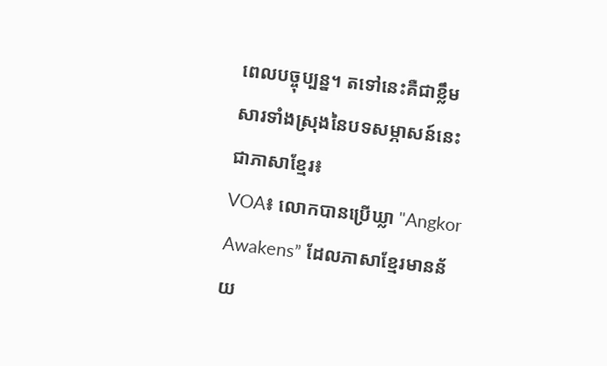ពេលបច្ចុប្បន្ន។ តទៅនេះគឺជាខ្លឹមសារទាំងស្រុងនៃបទសម្ភាសន៍នេះជាភាសាខ្មែរ៖
VOA៖ លោកបានប្រើឃ្លា "Angkor Awakens” ដែលភាសាខ្មែរមានន័យ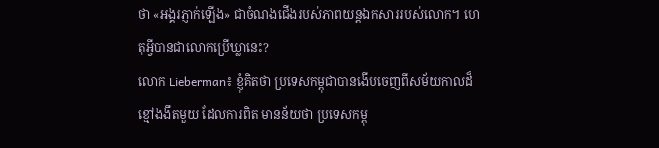ថា «អង្គរភ្ញាក់ឡើង» ជាចំណងជើងរបស់ភាពយន្តឯកសាររបស់លោក។ ហេតុអ្វីបានជាលោកប្រើឃ្លានេះ?
លោក Lieberman៖ ខ្ញុំគិតថា ប្រទេសកម្ពុជាបានងើបចេញពីសម័យកាលដ៏ខ្មៅងងឹតមួយ ដែលការពិត មានន័យថា ប្រទេសកម្ពុ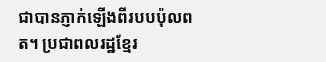ជាបានភ្ញាក់ឡើងពីរបបប៉ុលពត។ ប្រជាពលរដ្ឋខ្មែរ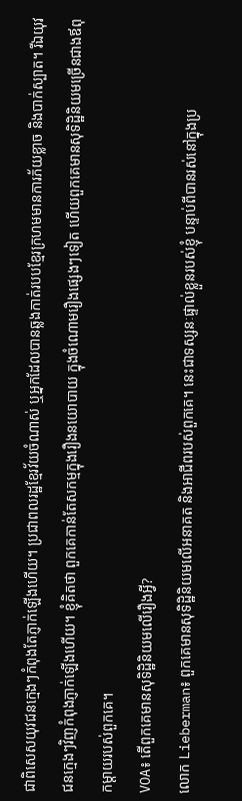ជាពិសេសយុវជនក្មេងៗកំពុងតែភ្ញាក់ឡើងហើយ។ ប្រជាពលរដ្ឋខ្មែរវ័យចំណាស់ ឬអ្នកដែលបានឆ្លងកាត់របបខ្មែរក្រហមមានការភ័យខ្លាច និងបាក់ស្បាត។ រីឯយុវជនក្មេងៗវិញកំពុងភ្ញាក់ឡើងហើយ។ ខ្ញុំគិតថា ពួកគេកាន់តែសកម្មក្នុងរឿងនយោបាយ ក្នុងចំណោមរឿងផ្សេងៗទៀត ហើយពួកគេមានសុទិដ្ឋិនិយមច្រើនជាងឪពុកម្ដាយរបស់ពួកគេ។
VOA៖ តើពួកគេមានសុទិដ្ឋិនិយមលើរឿងអ្វី?
លោក Lieberman៖ ពួកគេមានសុទិដ្ឋិនិយមលើអនាគត និងអាជីពរបស់ពួកគេ។ នេះជាទស្សនៈផ្ទាល់ខ្លួនរបស់ខ្ញុំ បន្ទាប់ពីបានរស់នៅក្នុងប្រ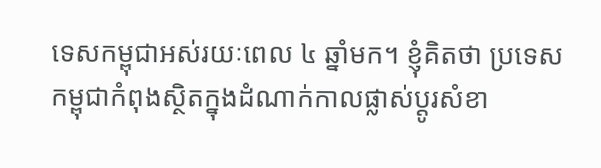ទេសកម្ពុជាអស់រយៈពេល ៤ ឆ្នាំមក។ ខ្ញុំគិតថា ប្រទេសកម្ពុជាកំពុងស្ថិតក្នុងដំណាក់កាលផ្លាស់ប្ដូរសំខា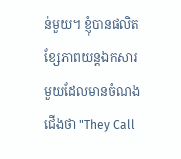ន់មួយ។ ខ្ញុំបានផលិតខ្សែភាពយន្តឯកសារមួយដែលមានចំណងជើងថា "They Call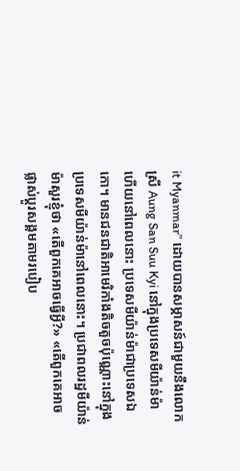it Myanmar” ដោយបានសម្ភាសន៍ជាមួយនឹងលោកស្រី Aung San Suu Kyi នៅក្នុងប្រទេសមីយ៉ាន់ម៉ា ហើយនៅពេលនោះ ប្រទេសមីយ៉ាន់ម៉ាជាប្រទេសឯកោ។ មានជនជាតិអាមេរិកាំងតិចតួចប៉ុណ្ណោះនៅក្នុងប្រទេសមីយ៉ាន់ម៉ានៅពេលនោះ។ ប្រជាពលរដ្ឋមីយ៉ាន់ម៉ាសួរខ្ញុំថា «តើពួកគេអាចធ្វើអ្វី?» «តើពួកគេអាចផ្លាស់ប្ដូរសង្គមតាមរបៀប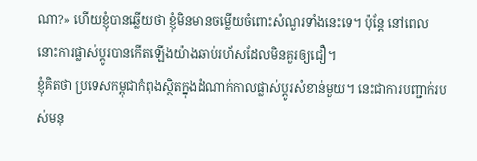ណា?» ហើយខ្ញុំបានឆ្លើយថា ខ្ញុំមិនមានចម្លើយចំពោះសំណួរទាំងនេះទេ។ ប៉ុន្តែ នៅពេលនោះការផ្លាស់ប្ដូរបានកើតឡើងយ៉ាងឆាប់រហ័សដែលមិនគួរឲ្យជឿ។
ខ្ញុំគិតថា ប្រទេសកម្ពុជាកំពុងស្ថិតក្នុងដំណាក់កាលផ្លាស់ប្ដូរសំខាន់មួយ។ នេះជាការបញ្ជាក់របស់មនុ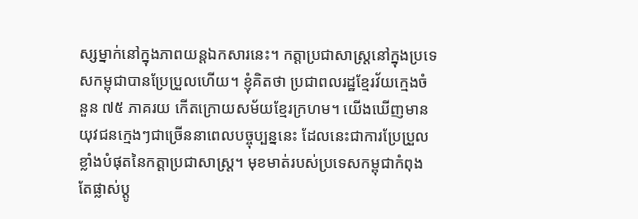ស្សម្នាក់នៅក្នុងភាពយន្តឯកសារនេះ។ កត្តាប្រជាសាស្ត្រនៅក្នុងប្រទេសកម្ពុជាបានប្រែប្រួលហើយ។ ខ្ញុំគិតថា ប្រជាពលរដ្ឋខ្មែរវ័យក្មេងចំនួន ៧៥ ភាគរយ កើតក្រោយសម័យខ្មែរក្រហម។ យើងឃើញមានយុវជនក្មេងៗជាច្រើននាពេលបច្ចុប្បន្ននេះ ដែលនេះជាការប្រែប្រួលខ្លាំងបំផុតនៃកត្តាប្រជាសាស្ត្រ។ មុខមាត់របស់ប្រទេសកម្ពុជាកំពុងតែផ្លាស់ប្ដូ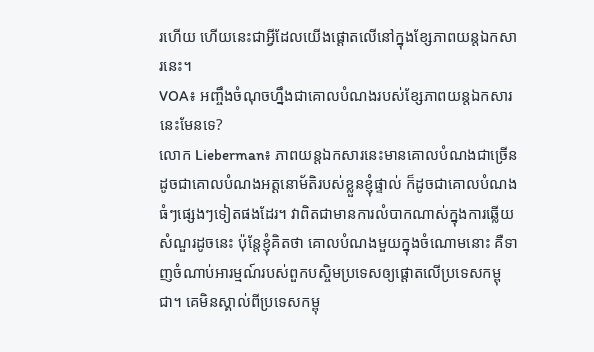រហើយ ហើយនេះជាអ្វីដែលយើងផ្ដោតលើនៅក្នុងខ្សែភាពយន្តឯកសារនេះ។
VOA៖ អញ្ចឹងចំណុចហ្នឹងជាគោលបំណងរបស់ខ្សែភាពយន្តឯកសារនេះមែនទេ?
លោក Lieberman៖ ភាពយន្តឯកសារនេះមានគោលបំណងជាច្រើន ដូចជាគោលបំណងអត្តនោម័តិរបស់ខ្លួនខ្ញុំផ្ទាល់ ក៏ដូចជាគោលបំណងធំៗផ្សេងៗទៀតផងដែរ។ វាពិតជាមានការលំបាកណាស់ក្នុងការឆ្លើយសំណួរដូចនេះ ប៉ុន្តែខ្ញុំគិតថា គោលបំណងមួយក្នុងចំណោមនោះ គឺទាញចំណាប់អារម្មណ៍របស់ពួកបស្ចិមប្រទេសឲ្យផ្ដោតលើប្រទេសកម្ពុជា។ គេមិនស្គាល់ពីប្រទេសកម្ពុ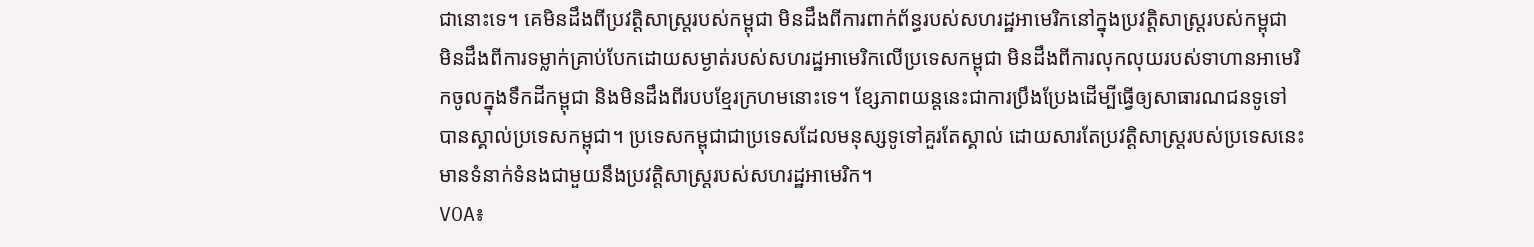ជានោះទេ។ គេមិនដឹងពីប្រវត្តិសាស្ត្ររបស់កម្ពុជា មិនដឹងពីការពាក់ព័ន្ធរបស់សហរដ្ឋអាមេរិកនៅក្នុងប្រវត្តិសាស្ត្ររបស់កម្ពុជា មិនដឹងពីការទម្លាក់គ្រាប់បែកដោយសម្ងាត់របស់សហរដ្ឋអាមេរិកលើប្រទេសកម្ពុជា មិនដឹងពីការលុកលុយរបស់ទាហានអាមេរិកចូលក្នុងទឹកដីកម្ពុជា និងមិនដឹងពីរបបខ្មែរក្រហមនោះទេ។ ខ្សែភាពយន្តនេះជាការប្រឹងប្រែងដើម្បីធ្វើឲ្យសាធារណជនទូទៅបានស្គាល់ប្រទេសកម្ពុជា។ ប្រទេសកម្ពុជាជាប្រទេសដែលមនុស្សទូទៅគួរតែស្គាល់ ដោយសារតែប្រវត្តិសាស្ត្ររបស់ប្រទេសនេះមានទំនាក់ទំនងជាមួយនឹងប្រវត្តិសាស្ត្ររបស់សហរដ្ឋអាមេរិក។
VOA៖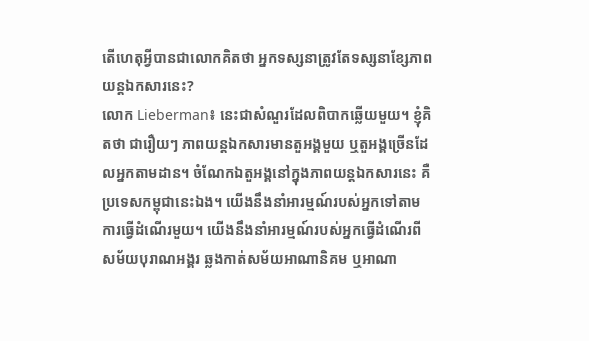តើហេតុអ្វីបានជាលោកគិតថា អ្នកទស្សនាត្រូវតែទស្សនាខ្សែភាពយន្តឯកសារនេះ?
លោក Lieberman៖ នេះជាសំណួរដែលពិបាកឆ្លើយមួយ។ ខ្ញុំគិតថា ជារឿយៗ ភាពយន្តឯកសារមានតួអង្គមួយ ឬតួអង្គច្រើនដែលអ្នកតាមដាន។ ចំណែកឯតួអង្គនៅក្នុងភាពយន្តឯកសារនេះ គឺប្រទេសកម្ពុជានេះឯង។ យើងនឹងនាំអារម្មណ៍របស់អ្នកទៅតាមការធ្វើដំណើរមួយ។ យើងនឹងនាំអារម្មណ៍របស់អ្នកធ្វើដំណើរពីសម័យបុរាណអង្គរ ឆ្លងកាត់សម័យអាណានិគម ឬអាណា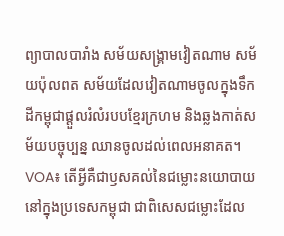ព្យាបាលបារាំង សម័យសង្គ្រាមវៀតណាម សម័យប៉ុលពត សម័យដែលវៀតណាមចូលក្នុងទឹកដីកម្ពុជាផ្ដួលរំលំរបបខ្មែរក្រហម និងឆ្លងកាត់សម័យបច្ចុប្បន្ន ឈានចូលដល់ពេលអនាគត។
VOA៖ តើអ្វីគឺជាឫសគល់នៃជម្លោះនយោបាយនៅក្នុងប្រទេសកម្ពុជា ជាពិសេសជម្លោះដែល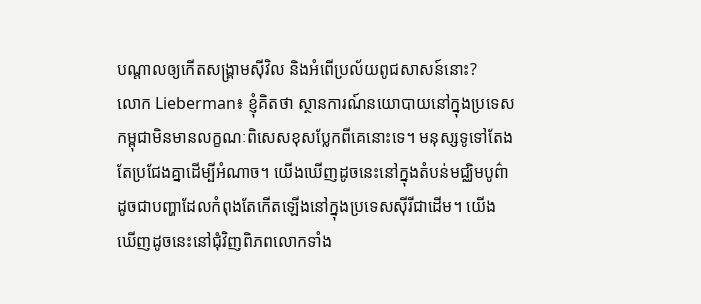បណ្ដាលឲ្យកើតសង្គ្រាមស៊ីវិល និងអំពើប្រល័យពូជសាសន៍នោះ?
លោក Lieberman៖ ខ្ញុំគិតថា ស្ថានការណ៍នយោបាយនៅក្នុងប្រទេសកម្ពុជាមិនមានលក្ខណៈពិសេសខុសប្លែកពីគេនោះទេ។ មនុស្សទូទៅតែងតែប្រជែងគ្នាដើម្បីអំណាច។ យើងឃើញដូចនេះនៅក្នុងតំបន់មជ្ឈិមបូព៌ា ដូចជាបញ្ហាដែលកំពុងតែកើតឡើងនៅក្នុងប្រទេសស៊ីរីជាដើម។ យើងឃើញដូចនេះនៅជុំវិញពិភពលោកទាំង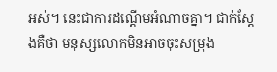អស់។ នេះជាការដណ្ដើមអំណាចគ្នា។ ជាក់ស្ដែងគឺថា មនុស្សលោកមិនអាចចុះសម្រុង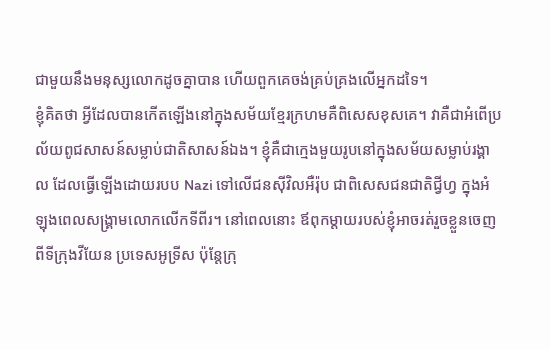ជាមួយនឹងមនុស្សលោកដូចគ្នាបាន ហើយពួកគេចង់គ្រប់គ្រងលើអ្នកដទៃ។
ខ្ញុំគិតថា អ្វីដែលបានកើតឡើងនៅក្នុងសម័យខ្មែរក្រហមគឺពិសេសខុសគេ។ វាគឺជាអំពើប្រល័យពូជសាសន៍សម្លាប់ជាតិសាសន៍ឯង។ ខ្ញុំគឺជាក្មេងមួយរូបនៅក្នុងសម័យសម្លាប់រង្គាល ដែលធ្វើឡើងដោយរបប Nazi ទៅលើជនស៊ីវិលអឺរ៉ុប ជាពិសេសជនជាតិជ្វីហ្វ ក្នុងអំឡុងពេលសង្គ្រាមលោកលើកទីពីរ។ នៅពេលនោះ ឪពុកម្ដាយរបស់ខ្ញុំអាចរត់រួចខ្លួនចេញពីទីក្រុងវីយែន ប្រទេសអូទ្រីស ប៉ុន្តែក្រុ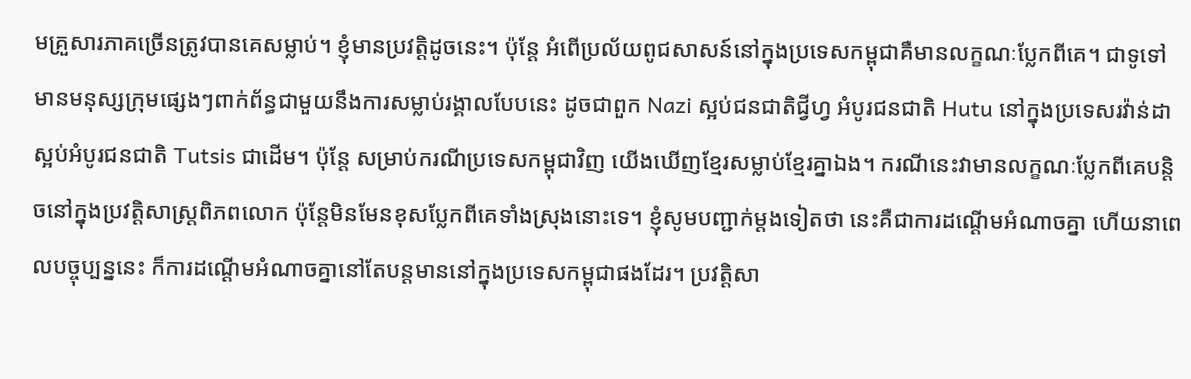មគ្រួសារភាគច្រើនត្រូវបានគេសម្លាប់។ ខ្ញុំមានប្រវត្តិដូចនេះ។ ប៉ុន្តែ អំពើប្រល័យពូជសាសន៍នៅក្នុងប្រទេសកម្ពុជាគឺមានលក្ខណៈប្លែកពីគេ។ ជាទូទៅ មានមនុស្សក្រុមផ្សេងៗពាក់ព័ន្ធជាមួយនឹងការសម្លាប់រង្គាលបែបនេះ ដូចជាពួក Nazi ស្អប់ជនជាតិជ្វីហ្វ អំបូរជនជាតិ Hutu នៅក្នុងប្រទេសរវ៉ាន់ដា ស្អប់អំបូរជនជាតិ Tutsis ជាដើម។ ប៉ុន្តែ សម្រាប់ករណីប្រទេសកម្ពុជាវិញ យើងឃើញខ្មែរសម្លាប់ខ្មែរគ្នាឯង។ ករណីនេះវាមានលក្ខណៈប្លែកពីគេបន្តិចនៅក្នុងប្រវត្តិសាស្ត្រពិភពលោក ប៉ុន្តែមិនមែនខុសប្លែកពីគេទាំងស្រុងនោះទេ។ ខ្ញុំសូមបញ្ជាក់ម្ដងទៀតថា នេះគឺជាការដណ្ដើមអំណាចគ្នា ហើយនាពេលបច្ចុប្បន្ននេះ ក៏ការដណ្ដើមអំណាចគ្នានៅតែបន្តមាននៅក្នុងប្រទេសកម្ពុជាផងដែរ។ ប្រវត្តិសា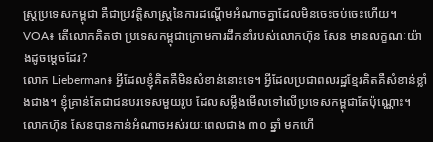ស្ត្រប្រទេសកម្ពុជា គឺជាប្រវត្តិសាស្ត្រនៃការដណ្ដើមអំណាចគ្នាដែលមិនចេះចប់ចេះហើយ។
VOA៖ តើលោកគិតថា ប្រទេសកម្ពុជាក្រោមការដឹកនាំរបស់លោកហ៊ុន សែន មានលក្ខណៈយ៉ាងដូចម្ដេចដែរ?
លោក Lieberman៖ អ្វីដែលខ្ញុំគិតគឺមិនសំខាន់នោះទេ។ អ្វីដែលប្រជាពលរដ្ឋខ្មែរគិតគឺសំខាន់ខ្លាំងជាង។ ខ្ញុំគ្រាន់តែជាជនបរទេសមួយរូប ដែលសម្លឹងមើលទៅលើប្រទេសកម្ពុជាតែប៉ុណ្ណោះ។ លោកហ៊ុន សែនបានកាន់អំណាចអស់រយៈពេលជាង ៣០ ឆ្នាំ មកហើ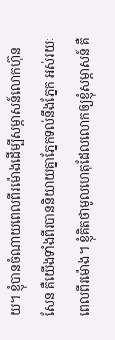យ។ ខ្ញុំបានចំណាយពេលពីរម៉ោងដើម្បីសម្ភាសន៍លោកហ៊ុន សែន គឺយើងទាំងពីរបាននិយាយគ្នាភ្នែកទល់នឹងភ្នែក អស់រយៈពេលពីរម៉ោង។ ខ្ញុំគិតថាមូលហេតុដែលលោកឲ្យខ្ញុំសម្ភាសន៍ គឺ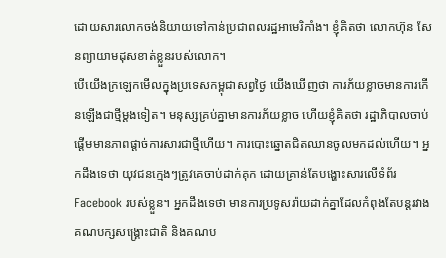ដោយសារលោកចង់និយាយទៅកាន់ប្រជាពលរដ្ឋអាមេរិកាំង។ ខ្ញុំគិតថា លោកហ៊ុន សែនព្យាយាមដុសខាត់ខ្លួនរបស់លោក។
បើយើងក្រឡេកមើលក្នុងប្រទេសកម្ពុជាសព្វថ្ងៃ យើងឃើញថា ការភ័យខ្លាចមានការកើនឡើងជាថ្មីម្ដងទៀត។ មនុស្សគ្រប់គ្នាមានការភ័យខ្លាច ហើយខ្ញុំគិតថា រដ្ឋាភិបាលចាប់ផ្ដើមមានភាពផ្ដាច់ការសារជាថ្មីហើយ។ ការបោះឆ្នោតជិតឈានចូលមកដល់ហើយ។ អ្នកដឹងទេថា យុវជនក្មេងៗត្រូវគេចាប់ដាក់គុក ដោយគ្រាន់តែបង្ហោះសារលើទំព័រ Facebook របស់ខ្លួន។ អ្នកដឹងទេថា មានការប្រទូសរ៉ាយដាក់គ្នាដែលកំពុងតែបន្តរវាងគណបក្សសង្គ្រោះជាតិ និងគណប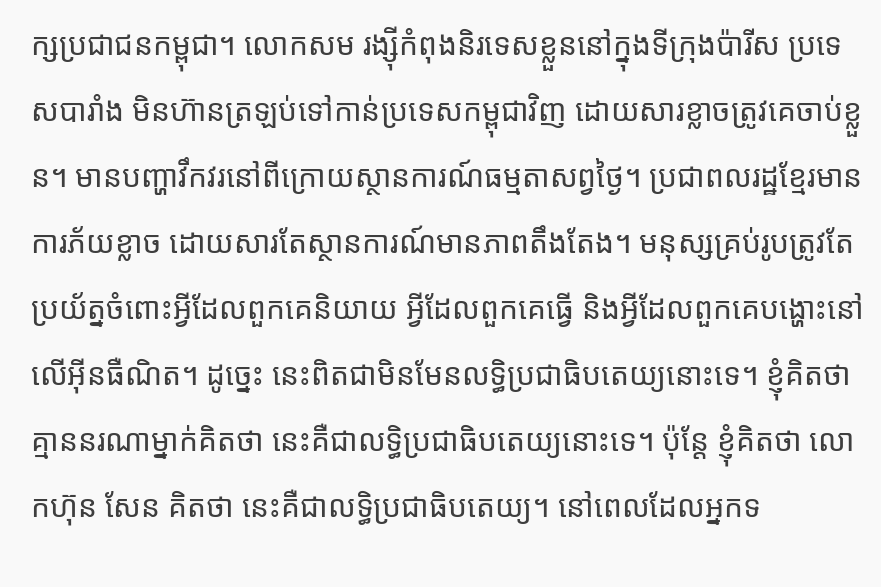ក្សប្រជាជនកម្ពុជា។ លោកសម រង្ស៊ីកំពុងនិរទេសខ្លួននៅក្នុងទីក្រុងប៉ារីស ប្រទេសបារាំង មិនហ៊ានត្រឡប់ទៅកាន់ប្រទេសកម្ពុជាវិញ ដោយសារខ្លាចត្រូវគេចាប់ខ្លួន។ មានបញ្ហាវឹកវរនៅពីក្រោយស្ថានការណ៍ធម្មតាសព្វថ្ងៃ។ ប្រជាពលរដ្ឋខ្មែរមានការភ័យខ្លាច ដោយសារតែស្ថានការណ៍មានភាពតឹងតែង។ មនុស្សគ្រប់រូបត្រូវតែប្រយ័ត្នចំពោះអ្វីដែលពួកគេនិយាយ អ្វីដែលពួកគេធ្វើ និងអ្វីដែលពួកគេបង្ហោះនៅលើអ៊ីនធឺណិត។ ដូច្នេះ នេះពិតជាមិនមែនលទ្ធិប្រជាធិបតេយ្យនោះទេ។ ខ្ញុំគិតថា គ្មាននរណាម្នាក់គិតថា នេះគឺជាលទ្ធិប្រជាធិបតេយ្យនោះទេ។ ប៉ុន្តែ ខ្ញុំគិតថា លោកហ៊ុន សែន គិតថា នេះគឺជាលទ្ធិប្រជាធិបតេយ្យ។ នៅពេលដែលអ្នកទ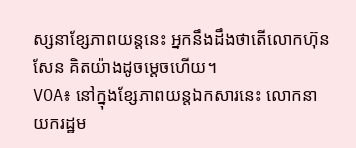ស្សនាខ្សែភាពយន្តនេះ អ្នកនឹងដឹងថាតើលោកហ៊ុន សែន គិតយ៉ាងដូចម្ដេចហើយ។
VOA៖ នៅក្នុងខ្សែភាពយន្តឯកសារនេះ លោកនាយករដ្ឋម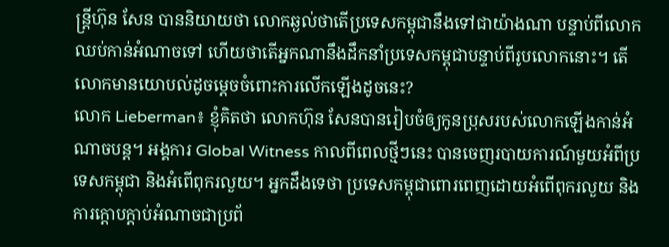ន្ត្រីហ៊ុន សែន បាននិយាយថា លោកឆ្ងល់ថាតើប្រទេសកម្ពុជានឹងទៅជាយ៉ាងណា បន្ទាប់ពីលោកឈប់កាន់អំណាចទៅ ហើយថាតើអ្នកណានឹងដឹកនាំប្រទេសកម្ពុជាបន្ទាប់ពីរូបលោកនោះ។ តើលោកមានយោបល់ដូចម្ដេចចំពោះការលើកឡើងដូចនេះ?
លោក Lieberman៖ ខ្ញុំគិតថា លោកហ៊ុន សែនបានរៀបចំឲ្យកូនប្រុសរបស់លោកឡើងកាន់អំណាចបន្ត។ អង្គការ Global Witness កាលពីពេលថ្មីៗនេះ បានចេញរបាយការណ៍មួយអំពីប្រទេសកម្ពុជា និងអំពើពុករលួយ។ អ្នកដឹងទេថា ប្រទេសកម្ពុជាពោរពេញដោយអំពើពុករលួយ និងការក្ដោបក្ដាប់អំណាចជាប្រព័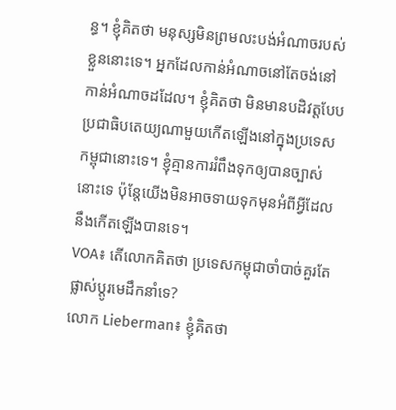ន្ធ។ ខ្ញុំគិតថា មនុស្សមិនព្រមលះបង់អំណាចរបស់ខ្លួននោះទេ។ អ្នកដែលកាន់អំណាចនៅតែចង់នៅកាន់អំណាចដដែល។ ខ្ញុំគិតថា មិនមានបដិវត្តបែបប្រជាធិបតេយ្យណាមួយកើតឡើងនៅក្នុងប្រទេសកម្ពុជានោះទេ។ ខ្ញុំគ្មានការរំពឹងទុកឲ្យបានច្បាស់នោះទេ ប៉ុន្តែយើងមិនអាចទាយទុកមុនអំពីអ្វីដែលនឹងកើតឡើងបានទេ។
VOA៖ តើលោកគិតថា ប្រទេសកម្ពុជាចាំបាច់គួរតែផ្លាស់ប្ដូរមេដឹកនាំទេ?
លោក Lieberman៖ ខ្ញុំគិតថា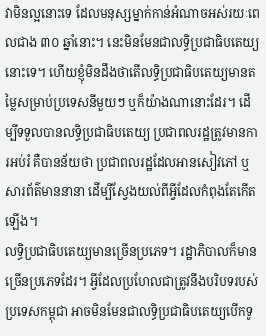វាមិនល្អនោះទេ ដែលមនុស្សម្នាក់កាន់អំណាចអស់រយៈពេលជាង ៣០ ឆ្នាំនោះ។ នេះមិនមែនជាលទ្ធិប្រជាធិបតេយ្យនោះទេ។ ហើយខ្ញុំមិនដឹងថាតើលទ្ធិប្រជាធិបតេយ្យមានតម្លៃសម្រាប់ប្រទេសនីមួយៗ ឬក៏យ៉ាងណានោះដែរ។ ដើម្បីទទួលបានលទ្ធិប្រជាធិបតេយ្យ ប្រជាពលរដ្ឋត្រូវមានការអប់រំ គឺបានន័យថា ប្រជាពលរដ្ឋដែលអានសៀវភៅ ឬសារព័ត៌មាននានា ដើម្បីស្វែងយល់ពីអ្វីដែលកំពុងតែកើតឡើង។
លទ្ធិប្រជាធិបតេយ្យមានច្រើនប្រភេទ។ រដ្ឋាភិបាលក៏មានច្រើនប្រភេទដែរ។ អ្វីដែលប្រហែលជាត្រូវនឹងបរិបទរបស់ប្រទេសកម្ពុជា អាចមិនមែនជាលទ្ធិប្រជាធិបតេយ្យបើកទូ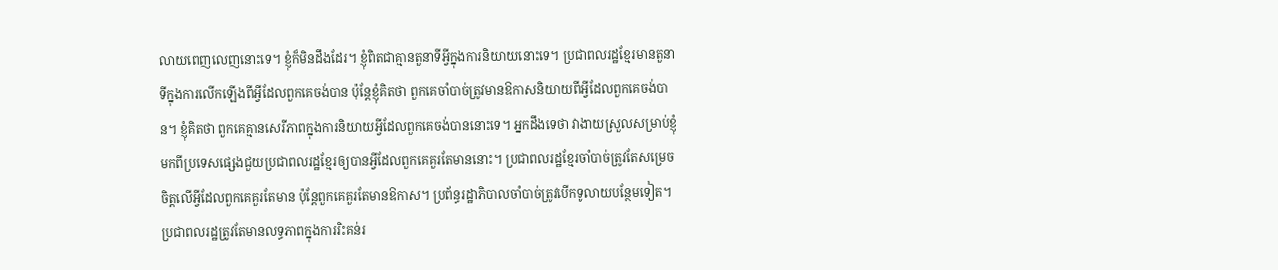លាយពេញលេញនោះទេ។ ខ្ញុំក៏មិនដឹងដែរ។ ខ្ញុំពិតជាគ្មានតួនាទីអ្វីក្នុងការនិយាយនោះទេ។ ប្រជាពលរដ្ឋខ្មែរមានតួនាទីក្នុងការលើកឡើងពីអ្វីដែលពួកគេចង់បាន ប៉ុន្តែខ្ញុំគិតថា ពួកគេចាំបាច់ត្រូវមានឱកាសនិយាយពីអ្វីដែលពួកគេចង់បាន។ ខ្ញុំគិតថា ពួកគេគ្មានសេរីភាពក្នុងការនិយាយអ្វីដែលពួកគេចង់បាននោះទេ។ អ្នកដឹងទេថា វាងាយស្រួលសម្រាប់ខ្ញុំមកពីប្រទេសផ្សេងជួយប្រជាពលរដ្ឋខ្មែរឲ្យបានអ្វីដែលពួកគេគួរតែមាននោះ។ ប្រជាពលរដ្ឋខ្មែរចាំបាច់ត្រូវតែសម្រេចចិត្តលើអ្វីដែលពួកគេគួរតែមាន ប៉ុន្តែពួកគេគួរតែមានឱកាស។ ប្រព័ន្ធរដ្ឋាភិបាលចាំបាច់ត្រូវបើកទូលាយបន្ថែមទៀត។ ប្រជាពលរដ្ឋត្រូវតែមានលទ្ធភាពក្នុងការរិះគន់រ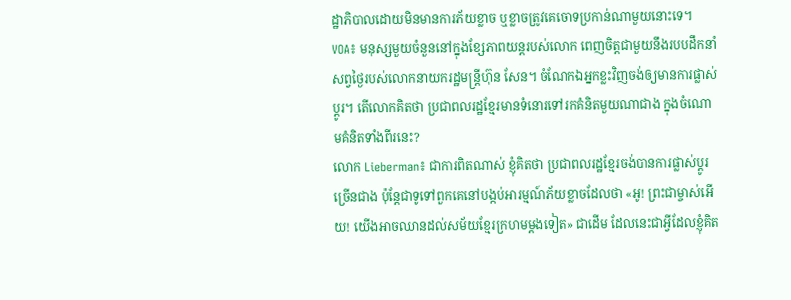ដ្ឋាភិបាលដោយមិនមានការភ័យខ្លាច ឬខ្លាចត្រូវគេចោទប្រកាន់ណាមួយនោះទេ។
VOA៖ មនុស្សមួយចំនួននៅក្នុងខ្សែភាពយន្តរបស់លោក ពេញចិត្តជាមួយនឹងរបបដឹកនាំសព្វថ្ងៃរបស់លោកនាយករដ្ឋមន្ត្រីហ៊ុន សែន។ ចំណែកឯអ្នកខ្លះវិញចង់ឲ្យមានការផ្លាស់ប្ដូរ។ តើលោកគិតថា ប្រជាពលរដ្ឋខ្មែរមានទំនោរទៅរកគំនិតមួយណាជាង ក្នុងចំណោមគំនិតទាំងពីរនេះ?
លោក Lieberman៖ ជាការពិតណាស់ ខ្ញុំគិតថា ប្រជាពលរដ្ឋខ្មែរចង់បានការផ្លាស់ប្ដូរច្រើនជាង ប៉ុន្តែជាទូទៅពួកគេនៅបង្កប់អារម្មណ៍ភ័យខ្លាចដែលថា «អូ! ព្រះជាម្ចាស់អើយ! យើងអាចឈានដល់សម័យខ្មែរក្រហមម្ដងទៀត» ជាដើម ដែលនេះជាអ្វីដែលខ្ញុំគិត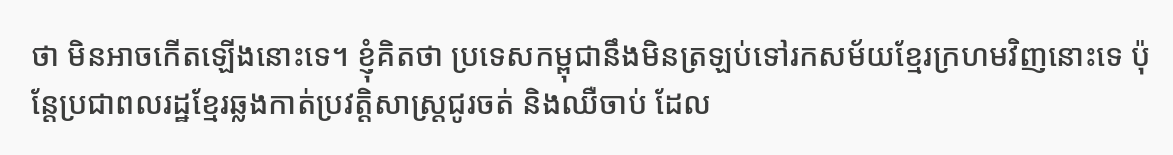ថា មិនអាចកើតឡើងនោះទេ។ ខ្ញុំគិតថា ប្រទេសកម្ពុជានឹងមិនត្រឡប់ទៅរកសម័យខ្មែរក្រហមវិញនោះទេ ប៉ុន្តែប្រជាពលរដ្ឋខ្មែរឆ្លងកាត់ប្រវត្តិសាស្ត្រជូរចត់ និងឈឺចាប់ ដែល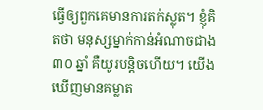ធ្វើឲ្យពួកគេមានការតក់ស្លុត។ ខ្ញុំគិតថា មនុស្សម្នាក់កាន់អំណាចជាង ៣០ ឆ្នាំ គឺយូរបន្តិចហើយ។ យើងឃើញមានគម្លាត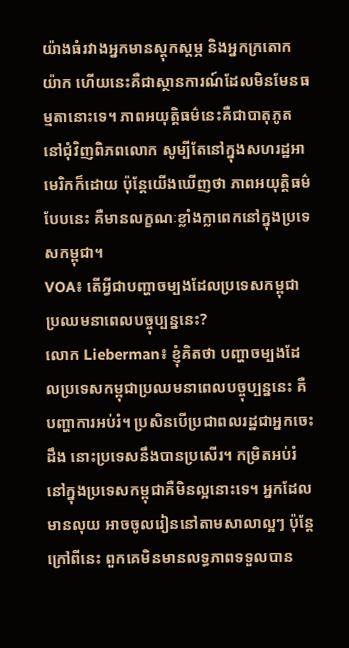យ៉ាងធំរវាងអ្នកមានស្ដុកស្ដម្ភ និងអ្នកក្រតោកយ៉ាក ហើយនេះគឺជាស្ថានការណ៍ដែលមិនមែនធម្មតានោះទេ។ ភាពអយុត្តិធម៌នេះគឺជាបាតុភូតនៅជុំវិញពិភពលោក សូម្បីតែនៅក្នុងសហរដ្ឋអាមេរិកក៏ដោយ ប៉ុន្តែយើងឃើញថា ភាពអយុត្តិធម៌បែបនេះ គឺមានលក្ខណៈខ្លាំងក្លាពេកនៅក្នុងប្រទេសកម្ពុជា។
VOA៖ តើអ្វីជាបញ្ហាចម្បងដែលប្រទេសកម្ពុជាប្រឈមនាពេលបច្ចុប្បន្ននេះ?
លោក Lieberman៖ ខ្ញុំគិតថា បញ្ហាចម្បងដែលប្រទេសកម្ពុជាប្រឈមនាពេលបច្ចុប្បន្ននេះ គឺបញ្ហាការអប់រំ។ ប្រសិនបើប្រជាពលរដ្ឋជាអ្នកចេះដឹង នោះប្រទេសនឹងបានប្រសើរ។ កម្រិតអប់រំនៅក្នុងប្រទេសកម្ពុជាគឺមិនល្អនោះទេ។ អ្នកដែលមានលុយ អាចចូលរៀននៅតាមសាលាល្អៗ ប៉ុន្តែក្រៅពីនេះ ពួកគេមិនមានលទ្ធភាពទទួលបាន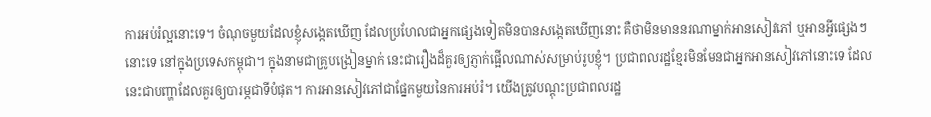ការអប់រំល្អនោះទេ។ ចំណុចមួយដែលខ្ញុំសង្កេតឃើញ ដែលប្រហែលជាអ្នកផ្សេងទៀតមិនបានសង្កេតឃើញនោះ គឺថាមិនមាននរណាម្នាក់អានសៀវភៅ ឬអានអ្វីផ្សេងៗនោះទេ នៅក្នុងប្រទេសកម្ពុជា។ ក្នុងនាមជាគ្រូបង្រៀនម្នាក់ នេះជារឿងដ៏គួរឲ្យភ្ញាក់ផ្អើលណាស់សម្រាប់រូបខ្ញុំ។ ប្រជាពលរដ្ឋខ្មែរមិនមែនជាអ្នកអានសៀវភៅនោះទេ ដែលនេះជាបញ្ហាដែលគួរឲ្យបារម្ភជាទីបំផុត។ ការអានសៀវភៅជាផ្នែកមួយនៃការអប់រំ។ យើងត្រូវបណ្ដុះប្រជាពលរដ្ឋ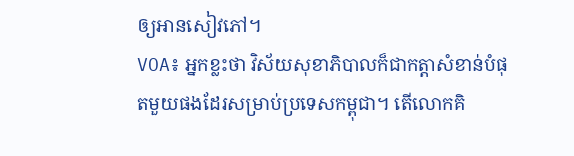ឲ្យអានសៀវភៅ។
VOA៖ អ្នកខ្លះថា វិស័យសុខាភិបាលក៏ជាកត្តាសំខាន់បំផុតមួយផងដែរសម្រាប់ប្រទេសកម្ពុជា។ តើលោកគិ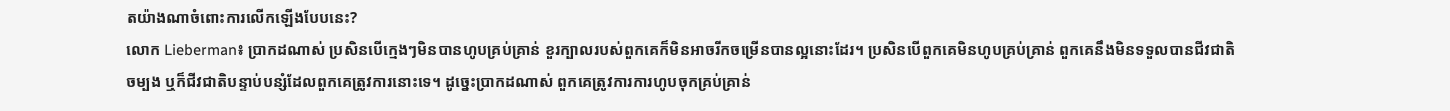តយ៉ាងណាចំពោះការលើកឡើងបែបនេះ?
លោក Lieberman៖ ប្រាកដណាស់ ប្រសិនបើក្មេងៗមិនបានហូបគ្រប់គ្រាន់ ខួរក្បាលរបស់ពួកគេក៏មិនអាចរីកចម្រើនបានល្អនោះដែរ។ ប្រសិនបើពួកគេមិនហូបគ្រប់គ្រាន់ ពួកគេនឹងមិនទទួលបានជីវជាតិចម្បង ឬក៏ជីវជាតិបន្ទាប់បន្សំដែលពួកគេត្រូវការនោះទេ។ ដូច្នេះប្រាកដណាស់ ពួកគេត្រូវការការហូបចុកគ្រប់គ្រាន់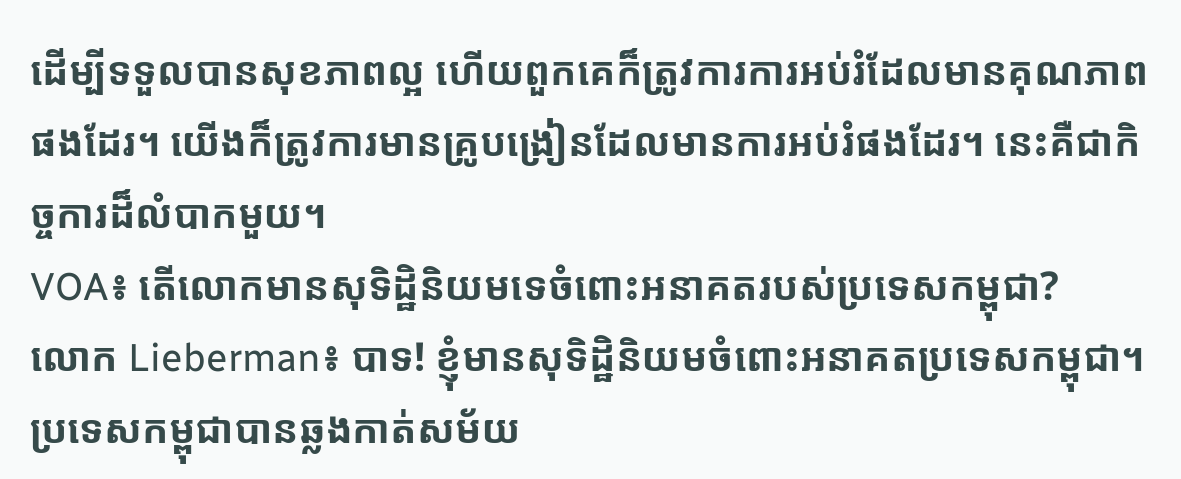ដើម្បីទទួលបានសុខភាពល្អ ហើយពួកគេក៏ត្រូវការការអប់រំដែលមានគុណភាពផងដែរ។ យើងក៏ត្រូវការមានគ្រូបង្រៀនដែលមានការអប់រំផងដែរ។ នេះគឺជាកិច្ចការដ៏លំបាកមួយ។
VOA៖ តើលោកមានសុទិដ្ឋិនិយមទេចំពោះអនាគតរបស់ប្រទេសកម្ពុជា?
លោក Lieberman៖ បាទ! ខ្ញុំមានសុទិដ្ឋិនិយមចំពោះអនាគតប្រទេសកម្ពុជា។ ប្រទេសកម្ពុជាបានឆ្លងកាត់សម័យ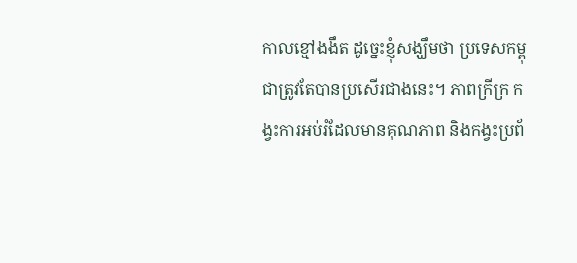កាលខ្មៅងងឹត ដូច្នេះខ្ញុំសង្ឃឹមថា ប្រទេសកម្ពុជាត្រូវតែបានប្រសើរជាងនេះ។ ភាពក្រីក្រ កង្វះការអប់រំដែលមានគុណភាព និងកង្វះប្រព័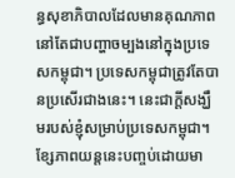ន្ធសុខាភិបាលដែលមានគុណភាព នៅតែជាបញ្ហាចម្បងនៅក្នុងប្រទេសកម្ពុជា។ ប្រទេសកម្ពុជាត្រូវតែបានប្រសើរជាងនេះ។ នេះជាក្ដីសង្ឃឹមរបស់ខ្ញុំសម្រាប់ប្រទេសកម្ពុជា។ ខ្សែភាពយន្តនេះបញ្ចប់ដោយមា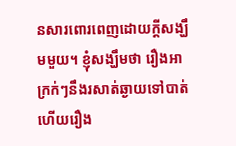នសារពោរពេញដោយក្ដីសង្ឃឹមមួយ។ ខ្ញុំសង្ឃឹមថា រឿងអាក្រក់ៗនឹងរសាត់ឆ្ងាយទៅបាត់ ហើយរឿង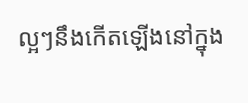ល្អៗនឹងកើតឡើងនៅក្នុង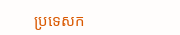ប្រទេសក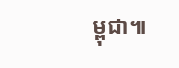ម្ពុជា៕